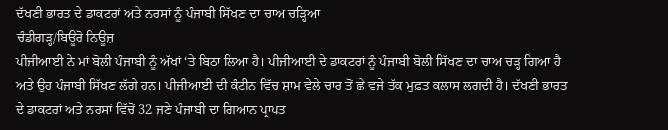ਦੱਖਣੀ ਭਾਰਤ ਦੇ ਡਾਕਟਰਾਂ ਅਤੇ ਨਰਸਾਂ ਨੂੰ ਪੰਜਾਬੀ ਸਿੱਖਣ ਦਾ ਚਾਅ ਚੜ੍ਹਿਆ
ਚੰਡੀਗੜ੍ਹ/ਬਿਊਰੋ ਨਿਊਜ਼
ਪੀਜੀਆਈ ਨੇ ਮਾਂ ਬੋਲੀ ਪੰਜਾਬੀ ਨੂੰ ਅੱਖਾਂ ‘ਤੇ ਬਿਠਾ ਲਿਆ ਹੈ। ਪੀਜੀਆਈ ਦੇ ਡਾਕਟਰਾਂ ਨੂੰ ਪੰਜਾਬੀ ਬੋਲੀ ਸਿੱਖਣ ਦਾ ਚਾਅ ਚੜ੍ਹ ਗਿਆ ਹੈ ਅਤੇ ਉਹ ਪੰਜਾਬੀ ਸਿੱਖਣ ਲੱਗੇ ਹਨ। ਪੀਜੀਆਈ ਦੀ ਕੰਟੀਨ ਵਿੱਚ ਸ਼ਾਮ ਵੇਲੇ ਚਾਰ ਤੋਂ ਛੇ ਵਜੇ ਤੱਕ ਮੁਫ਼ਤ ਕਲਾਸ ਲਗਦੀ ਹੈ। ਦੱਖਣੀ ਭਾਰਤ ਦੇ ਡਾਕਟਰਾਂ ਅਤੇ ਨਰਸਾਂ ਵਿੱਚੋਂ 32 ਜਣੇ ਪੰਜਾਬੀ ਦਾ ਗਿਆਨ ਪ੍ਰਾਪਤ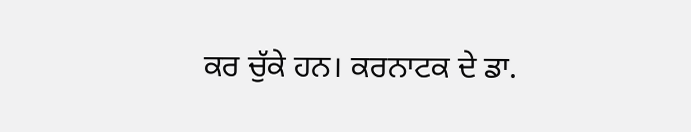ਕਰ ਚੁੱਕੇ ਹਨ। ਕਰਨਾਟਕ ਦੇ ਡਾ.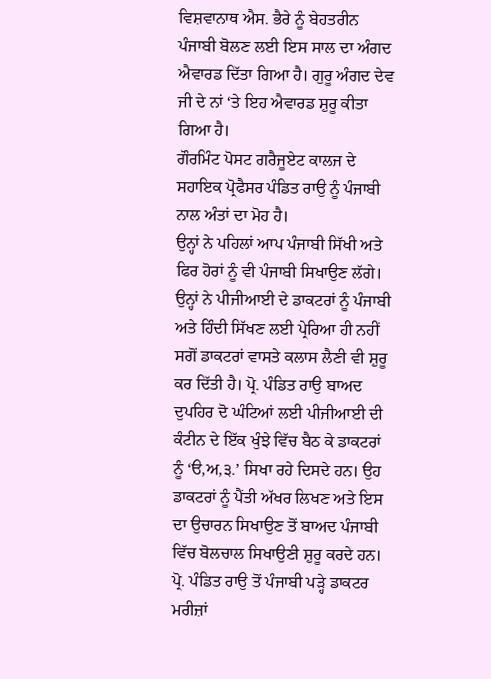ਵਿਸ਼ਵਾਨਾਥ ਐਸ. ਭੈਰੇ ਨੂੰ ਬੇਹਤਰੀਨ ਪੰਜਾਬੀ ਬੋਲਣ ਲਈ ਇਸ ਸਾਲ ਦਾ ਅੰਗਦ ਐਵਾਰਡ ਦਿੱਤਾ ਗਿਆ ਹੈ। ਗੁਰੂ ਅੰਗਦ ਦੇਵ ਜੀ ਦੇ ਨਾਂ ‘ਤੇ ਇਹ ਐਵਾਰਡ ਸ਼ੁਰੂ ਕੀਤਾ ਗਿਆ ਹੈ।
ਗੌਰਮਿੰਟ ਪੋਸਟ ਗਰੈਜੂਏਟ ਕਾਲਜ ਦੇ ਸਹਾਇਕ ਪ੍ਰੋਫੈਸਰ ਪੰਡਿਤ ਰਾਉ ਨੂੰ ਪੰਜਾਬੀ ਨਾਲ ਅੰਤਾਂ ਦਾ ਮੋਹ ਹੈ।
ਉਨ੍ਹਾਂ ਨੇ ਪਹਿਲਾਂ ਆਪ ਪੰਜਾਬੀ ਸਿੱਖੀ ਅਤੇ ਫਿਰ ਹੋਰਾਂ ਨੂੰ ਵੀ ਪੰਜਾਬੀ ਸਿਖਾਉਣ ਲੱਗੇ। ਉਨ੍ਹਾਂ ਨੇ ਪੀਜੀਆਈ ਦੇ ਡਾਕਟਰਾਂ ਨੂੰ ਪੰਜਾਬੀ ਅਤੇ ਹਿੰਦੀ ਸਿੱਖਣ ਲਈ ਪ੍ਰੇਰਿਆ ਹੀ ਨਹੀਂ ਸਗੋਂ ਡਾਕਟਰਾਂ ਵਾਸਤੇ ਕਲਾਸ ਲੈਣੀ ਵੀ ਸ਼ੁਰੂ ਕਰ ਦਿੱਤੀ ਹੈ। ਪ੍ਰੋ. ਪੰਡਿਤ ਰਾਉ ਬਾਅਦ ਦੁਪਹਿਰ ਦੋ ਘੰਟਿਆਂ ਲਈ ਪੀਜੀਆਈ ਦੀ ਕੰਟੀਨ ਦੇ ਇੱਕ ਖੁੰਝੇ ਵਿੱਚ ਬੈਠ ਕੇ ਡਾਕਟਰਾਂ ਨੂੰ ‘ੳ,ਅ,੩.’ ਸਿਖਾ ਰਹੇ ਦਿਸਦੇ ਹਨ। ਉਹ ਡਾਕਟਰਾਂ ਨੂੰ ਪੈਂਤੀ ਅੱਖਰ ਲਿਖਣ ਅਤੇ ਇਸ ਦਾ ਉਚਾਰਨ ਸਿਖਾਉਣ ਤੋਂ ਬਾਅਦ ਪੰਜਾਬੀ ਵਿੱਚ ਬੋਲਚਾਲ ਸਿਖਾਉਣੀ ਸ਼ੁਰੂ ਕਰਦੇ ਹਨ। ਪ੍ਰੋ. ਪੰਡਿਤ ਰਾਉ ਤੋਂ ਪੰਜਾਬੀ ਪੜ੍ਹੇ ਡਾਕਟਰ ਮਰੀਜ਼ਾਂ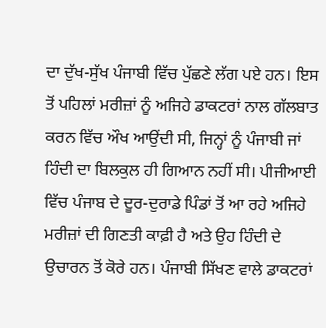ਦਾ ਦੁੱਖ-ਸੁੱਖ ਪੰਜਾਬੀ ਵਿੱਚ ਪੁੱਛਣੇ ਲੱਗ ਪਏ ਹਨ। ਇਸ ਤੋਂ ਪਹਿਲਾਂ ਮਰੀਜ਼ਾਂ ਨੂੰ ਅਜਿਹੇ ਡਾਕਟਰਾਂ ਨਾਲ ਗੱਲਬਾਤ ਕਰਨ ਵਿੱਚ ਔਖ ਆਉਂਦੀ ਸੀ, ਜਿਨ੍ਹਾਂ ਨੂੰ ਪੰਜਾਬੀ ਜਾਂ ਹਿੰਦੀ ਦਾ ਬਿਲਕੁਲ ਹੀ ਗਿਆਨ ਨਹੀਂ ਸੀ। ਪੀਜੀਆਈ ਵਿੱਚ ਪੰਜਾਬ ਦੇ ਦੂਰ-ਦੁਰਾਡੇ ਪਿੰਡਾਂ ਤੋਂ ਆ ਰਹੇ ਅਜਿਹੇ ਮਰੀਜ਼ਾਂ ਦੀ ਗਿਣਤੀ ਕਾਫ਼ੀ ਹੈ ਅਤੇ ਉਹ ਹਿੰਦੀ ਦੇ ਉਚਾਰਨ ਤੋਂ ਕੋਰੇ ਹਨ। ਪੰਜਾਬੀ ਸਿੱਖਣ ਵਾਲੇ ਡਾਕਟਰਾਂ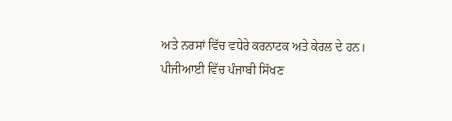ਅਤੇ ਨਰਸਾਂ ਵਿੱਚ ਵਧੇਰੇ ਕਰਨਾਟਕ ਅਤੇ ਕੇਰਲ ਦੇ ਹਨ।
ਪੀਜੀਆਈ ਵਿੱਚ ਪੰਜਾਬੀ ਸਿੱਖਣ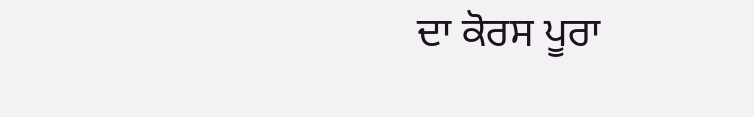ਦਾ ਕੋਰਸ ਪੂਰਾ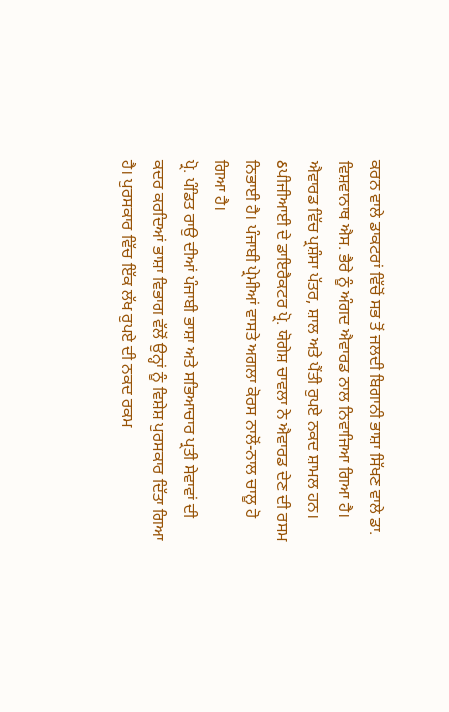ਕਰਨ ਵਾਲੇ ਡਾਕਟਰਾਂ ਵਿੱਚੋਂ ਸਭ ਤੋਂ ਜਲਦੀ ਬਿਗਾਨੀ ਭਾਸ਼ਾ ਸਿੱਖਣ ਵਾਲੇ ਡਾ. ਵਿਸ਼ਵਾਨਾਥ ਐਸ. ਭੈਰੇ ਨੂੰ ਅੰਗਦ ਐਵਾਰਡ ਨਾਲ ਨਿਵਾਜਿਆ ਗਿਆ ਹੈ। ਐਵਾਰਡ ਵਿੱਚ ਪ੍ਰਸ਼ੰਸਾ ਪੱਤਰ, ਸ਼ਾਲ ਅਤੇ ਪੈਂਤੀ ਰੁਪਏ ਨਕਦ ਸ਼ਾਮਲ ਹਨ। ઠਪੀਜੀਆਈ ਦੇ ਡਾਇਰੈਕਟਰ ਪ੍ਰੋ. ਯੋਗੇਸ਼ ਚਾਵਲਾ ਨੇ ਐਵਾਰਡ ਦੇਣ ਦੀ ਰਸਮ ਨਿਭਾਈ ਹੈ। ਪੰਜਾਬੀ ਪ੍ਰੇਮੀਆਂ ਵਾਸਤੇ ਅਗਲਾ ਕੋਰਸ ਨਾਲੋਂ-ਨਾਲ ਚਾਲੂ ਹੋ ਗਿਆ ਹੈ।
ਪ੍ਰੋ. ਪੰਡਿਤ ਰਾਉ ਦੀਆਂ ਪੰਜਾਬੀ ਭਾਸ਼ਾ ਅਤੇ ਸਭਿਆਚਾਰ ਪ੍ਰਤੀ ਸੇਵਾਵਾਂ ਦੀ ਕਦਰ ਕਰਦਿਆਂ ਭਾਸ਼ਾ ਵਿਭਾਗ ਵੱਲੋਂ ਉਨ੍ਹਾਂ ਨੂੰ ਵਿਸ਼ੇਸ਼ ਪੁਰਸਕਾਰ ਦਿੱਤਾ ਗਿਆ ਹੈ। ਪੁਰਸਕਾਰ ਵਿੱਚ ਇੱਕ ਲੱਖ ਰੁਪਏ ਦੀ ਨਕਦ ਰਕਮ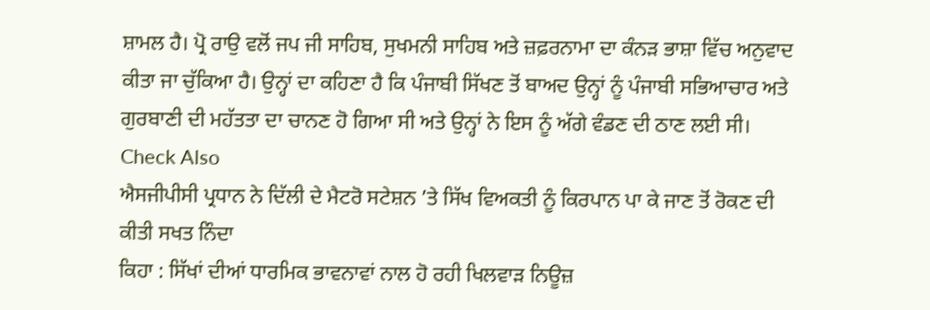ਸ਼ਾਮਲ ਹੈ। ਪ੍ਰੋ ਰਾਉ ਵਲੋਂ ਜਪ ਜੀ ਸਾਹਿਬ, ਸੁਖਮਨੀ ਸਾਹਿਬ ਅਤੇ ਜ਼ਫ਼ਰਨਾਮਾ ਦਾ ਕੰਨੜ ਭਾਸ਼ਾ ਵਿੱਚ ਅਨੁਵਾਦ ਕੀਤਾ ਜਾ ਚੁੱਕਿਆ ਹੈ। ਉਨ੍ਹਾਂ ਦਾ ਕਹਿਣਾ ਹੈ ਕਿ ਪੰਜਾਬੀ ਸਿੱਖਣ ਤੋਂ ਬਾਅਦ ਉਨ੍ਹਾਂ ਨੂੰ ਪੰਜਾਬੀ ਸਭਿਆਚਾਰ ਅਤੇ ਗੁਰਬਾਣੀ ਦੀ ਮਹੱਤਤਾ ਦਾ ਚਾਨਣ ਹੋ ਗਿਆ ਸੀ ਅਤੇ ਉਨ੍ਹਾਂ ਨੇ ਇਸ ਨੂੰ ਅੱਗੇ ਵੰਡਣ ਦੀ ਠਾਣ ਲਈ ਸੀ।
Check Also
ਐਸਜੀਪੀਸੀ ਪ੍ਰਧਾਨ ਨੇ ਦਿੱਲੀ ਦੇ ਮੈਟਰੋ ਸਟੇਸ਼ਨ ’ਤੇ ਸਿੱਖ ਵਿਅਕਤੀ ਨੂੰ ਕਿਰਪਾਨ ਪਾ ਕੇ ਜਾਣ ਤੋਂ ਰੋਕਣ ਦੀ ਕੀਤੀ ਸਖਤ ਨਿੰਦਾ
ਕਿਹਾ : ਸਿੱਖਾਂ ਦੀਆਂ ਧਾਰਮਿਕ ਭਾਵਨਾਵਾਂ ਨਾਲ ਹੋ ਰਹੀ ਖਿਲਵਾੜ ਨਿਊਜ਼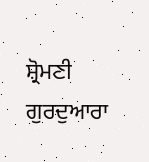ਸ਼੍ਰੋਮਣੀ ਗੁਰਦੁਆਰਾ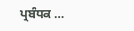ਪ੍ਰਬੰਧਕ …